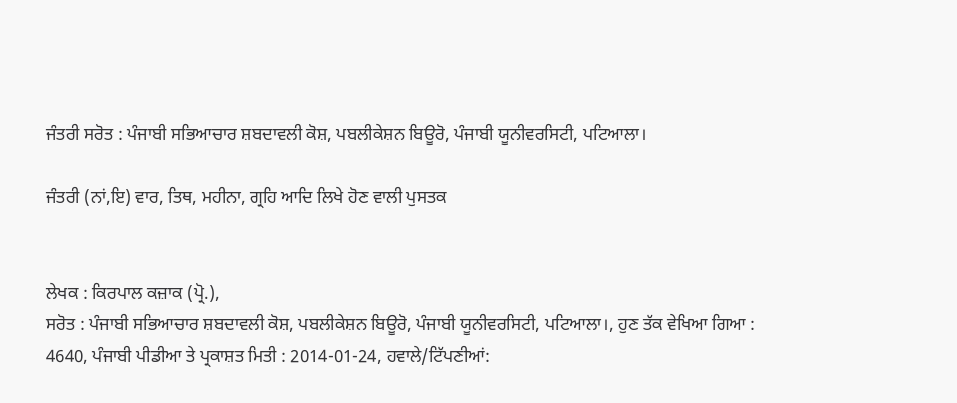ਜੰਤਰੀ ਸਰੋਤ : ਪੰਜਾਬੀ ਸਭਿਆਚਾਰ ਸ਼ਬਦਾਵਲੀ ਕੋਸ਼, ਪਬਲੀਕੇਸ਼ਨ ਬਿਊਰੋ, ਪੰਜਾਬੀ ਯੂਨੀਵਰਸਿਟੀ, ਪਟਿਆਲਾ।

ਜੰਤਰੀ (ਨਾਂ,ਇ) ਵਾਰ, ਤਿਥ, ਮਹੀਨਾ, ਗ੍ਰਹਿ ਆਦਿ ਲਿਖੇ ਹੋਣ ਵਾਲੀ ਪੁਸਤਕ


ਲੇਖਕ : ਕਿਰਪਾਲ ਕਜ਼ਾਕ (ਪ੍ਰੋ.),
ਸਰੋਤ : ਪੰਜਾਬੀ ਸਭਿਆਚਾਰ ਸ਼ਬਦਾਵਲੀ ਕੋਸ਼, ਪਬਲੀਕੇਸ਼ਨ ਬਿਊਰੋ, ਪੰਜਾਬੀ ਯੂਨੀਵਰਸਿਟੀ, ਪਟਿਆਲਾ।, ਹੁਣ ਤੱਕ ਵੇਖਿਆ ਗਿਆ : 4640, ਪੰਜਾਬੀ ਪੀਡੀਆ ਤੇ ਪ੍ਰਕਾਸ਼ਤ ਮਿਤੀ : 2014-01-24, ਹਵਾਲੇ/ਟਿੱਪਣੀਆਂ: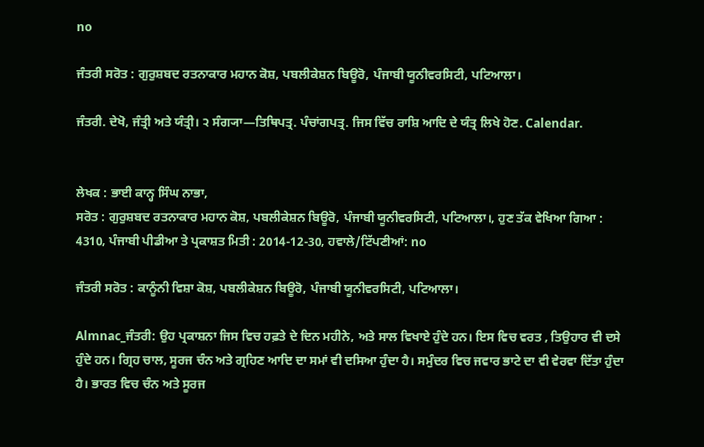no

ਜੰਤਰੀ ਸਰੋਤ : ਗੁਰੁਸ਼ਬਦ ਰਤਨਾਕਾਰ ਮਹਾਨ ਕੋਸ਼, ਪਬਲੀਕੇਸ਼ਨ ਬਿਊਰੋ, ਪੰਜਾਬੀ ਯੂਨੀਵਰਸਿਟੀ, ਪਟਿਆਲਾ।

ਜੰਤਰੀ. ਦੇਖੋ, ਜੰਤ੍ਰੀ ਅਤੇ ਯੰਤ੍ਰੀ। ੨ ਸੰਗ੍ਯਾ—ਤਿਥਿਪਤ੍ਰ. ਪੰਚਾਂਗਪਤ੍ਰ. ਜਿਸ ਵਿੱਚ ਰਾਸ਼ਿ ਆਦਿ ਦੇ ਯੰਤ੍ਰ ਲਿਖੇ ਹੋਣ. Calendar.


ਲੇਖਕ : ਭਾਈ ਕਾਨ੍ਹ ਸਿੰਘ ਨਾਭਾ,
ਸਰੋਤ : ਗੁਰੁਸ਼ਬਦ ਰਤਨਾਕਾਰ ਮਹਾਨ ਕੋਸ਼, ਪਬਲੀਕੇਸ਼ਨ ਬਿਊਰੋ, ਪੰਜਾਬੀ ਯੂਨੀਵਰਸਿਟੀ, ਪਟਿਆਲਾ।, ਹੁਣ ਤੱਕ ਵੇਖਿਆ ਗਿਆ : 4310, ਪੰਜਾਬੀ ਪੀਡੀਆ ਤੇ ਪ੍ਰਕਾਸ਼ਤ ਮਿਤੀ : 2014-12-30, ਹਵਾਲੇ/ਟਿੱਪਣੀਆਂ: no

ਜੰਤਰੀ ਸਰੋਤ : ਕਾਨੂੰਨੀ ਵਿਸ਼ਾ ਕੋਸ਼, ਪਬਲੀਕੇਸ਼ਨ ਬਿਊਰੋ, ਪੰਜਾਬੀ ਯੂਨੀਵਰਸਿਟੀ, ਪਟਿਆਲਾ।

Almnac_ਜੰਤਰੀ: ਉਹ ਪ੍ਰਕਾਸ਼ਨਾ ਜਿਸ ਵਿਚ ਹਫ਼ਤੇ ਦੇ ਦਿਨ ਮਹੀਨੇ, ਅਤੇ ਸਾਲ ਵਿਖਾਏ ਹੁੰਦੇ ਹਨ। ਇਸ ਵਿਚ ਵਰਤ , ਤਿਉਹਾਰ ਵੀ ਦਸੇ ਹੁੰਦੇ ਹਨ। ਗ੍ਰਿਹ ਚਾਲ, ਸੂਰਜ ਚੰਨ ਅਤੇ ਗ੍ਰਹਿਣ ਆਦਿ ਦਾ ਸਮਾਂ ਵੀ ਦਸਿਆ ਹੁੰਦਾ ਹੈ। ਸਮੁੰਦਰ ਵਿਚ ਜਵਾਰ ਭਾਟੇ ਦਾ ਵੀ ਵੇਰਵਾ ਦਿੱਤਾ ਹੁੰਦਾ ਹੈ। ਭਾਰਤ ਵਿਚ ਚੰਨ ਅਤੇ ਸੂਰਜ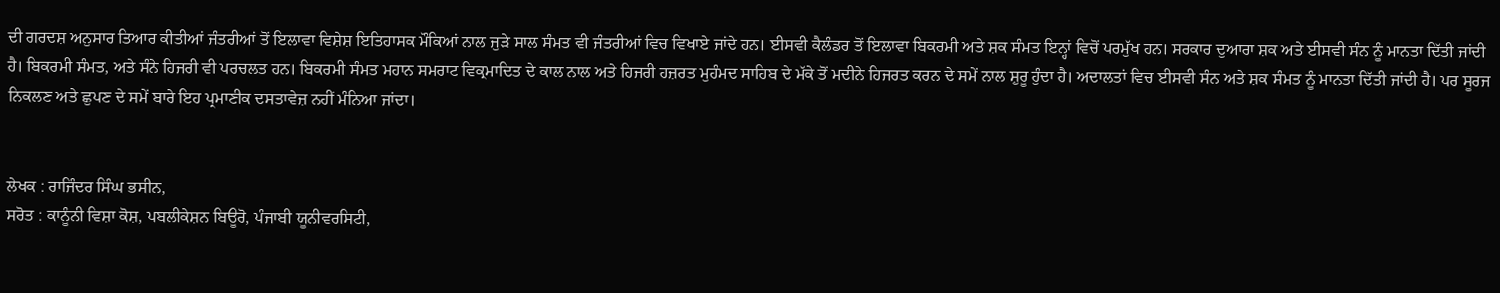ਦੀ ਗਰਦਸ਼ ਅਨੁਸਾਰ ਤਿਆਰ ਕੀਤੀਆਂ ਜੰਤਰੀਆਂ ਤੋਂ ਇਲਾਵਾ ਵਿਸ਼ੇਸ਼ ਇਤਿਹਾਸਕ ਮੌਕਿਆਂ ਨਾਲ ਜੁੜੇ ਸਾਲ ਸੰਮਤ ਵੀ ਜੰਤਰੀਆਂ ਵਿਚ ਵਿਖਾਏ ਜਾਂਦੇ ਹਨ। ਈਸਵੀ ਕੈਲੰਡਰ ਤੋਂ ਇਲਾਵਾ ਬਿਕਰਮੀ ਅਤੇ ਸ਼ਕ ਸੰਮਤ ਇਨ੍ਹਾਂ ਵਿਚੋਂ ਪਰਮੁੱਖ ਹਨ। ਸਰਕਾਰ ਦੁਆਰਾ ਸ਼ਕ ਅਤੇ ਈਸਵੀ ਸੰਨ ਨੂੰ ਮਾਨਤਾ ਦਿੱਤੀ ਜਾਂਦੀ ਹੈ। ਬਿਕਰਮੀ ਸੰਮਤ, ਅਤੇ ਸੰਨੇ ਹਿਜਰੀ ਵੀ ਪਰਚਲਤ ਹਨ। ਬਿਕਰਮੀ ਸੰਮਤ ਮਹਾਨ ਸਮਰਾਟ ਵਿਕ੍ਰਮਾਦਿਤ ਦੇ ਕਾਲ ਨਾਲ ਅਤੇ ਹਿਜਰੀ ਹਜ਼ਰਤ ਮੁਹੰਮਦ ਸਾਹਿਬ ਦੇ ਮੱਕੇ ਤੋਂ ਮਦੀਨੇ ਹਿਜਰਤ ਕਰਨ ਦੇ ਸਮੇਂ ਨਾਲ ਸ਼ੁਰੂ ਹੁੰਦਾ ਹੈ। ਅਦਾਲਤਾਂ ਵਿਚ ਈਸਵੀ ਸੰਨ ਅਤੇ ਸ਼ਕ ਸੰਮਤ ਨੂੰ ਮਾਨਤਾ ਦਿੱਤੀ ਜਾਂਦੀ ਹੈ। ਪਰ ਸੂਰਜ ਨਿਕਲਣ ਅਤੇ ਛੁਪਣ ਦੇ ਸਮੇਂ ਬਾਰੇ ਇਹ ਪ੍ਰਮਾਣੀਕ ਦਸਤਾਵੇਜ਼ ਨਹੀਂ ਮੰਨਿਆ ਜਾਂਦਾ।


ਲੇਖਕ : ਰਾਜਿੰਦਰ ਸਿੰਘ ਭਸੀਨ,
ਸਰੋਤ : ਕਾਨੂੰਨੀ ਵਿਸ਼ਾ ਕੋਸ਼, ਪਬਲੀਕੇਸ਼ਨ ਬਿਊਰੋ, ਪੰਜਾਬੀ ਯੂਨੀਵਰਸਿਟੀ,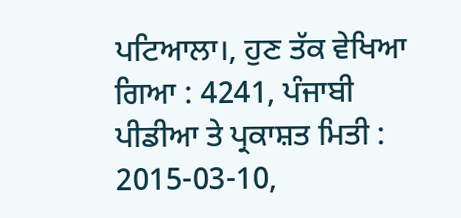ਪਟਿਆਲਾ।, ਹੁਣ ਤੱਕ ਵੇਖਿਆ ਗਿਆ : 4241, ਪੰਜਾਬੀ ਪੀਡੀਆ ਤੇ ਪ੍ਰਕਾਸ਼ਤ ਮਿਤੀ : 2015-03-10,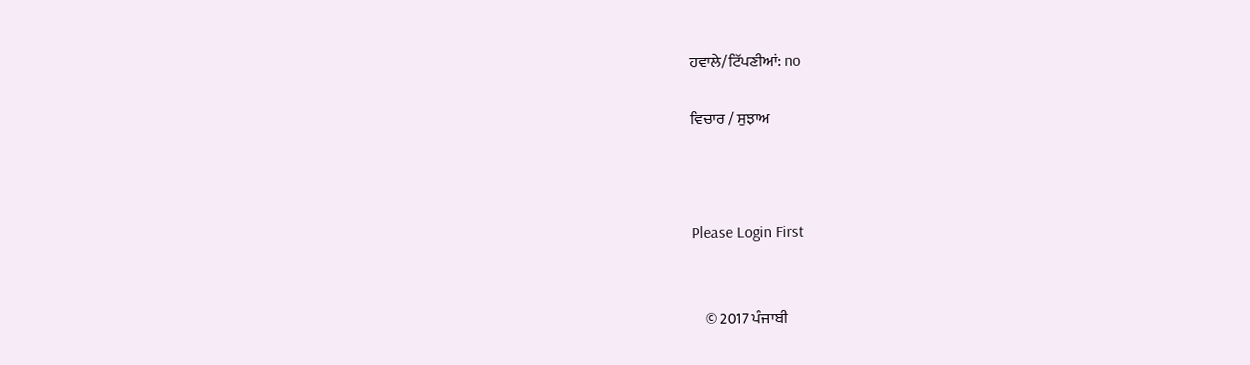ਹਵਾਲੇ/ਟਿੱਪਣੀਆਂ: no

ਵਿਚਾਰ / ਸੁਝਾਅ



Please Login First


    © 2017 ਪੰਜਾਬੀ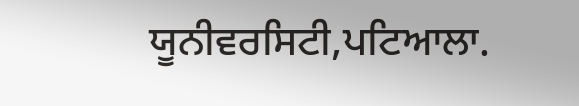ਯੂਨੀਵਰਸਿਟੀ,ਪਟਿਆਲਾ.